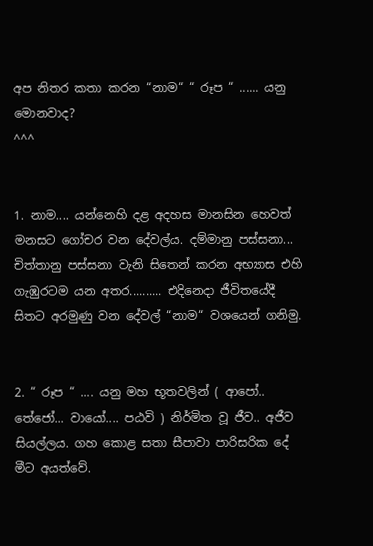අප නිතර කතා කරන “නාම“ “ රූප “ ...... යනු මොනවාද?
^^^


1. නාම.... යන්නෙහි දළ අදහස මානසින හෙවත් මනසට ගෝචර වන දේවල්ය. දම්මානු පස්සනා... චිත්තානු පස්සනා වැනි සිතෙන් කරන අභ්‍යාස එහි ගැඹුරටම යන අතර.......... එදිනෙදා ජීවිතයේදී සිතට අරමුණු වන දේවල් “නාම“ වශයෙන් ගනිමු.


2. “ රූප “ .... යනු මහ භූතවලින් ( ආපෝ.. තේජෝ... වායෝ.... පඨවි ) නිර්මිත වූ ජීව.. අජීව සියල්ලය. ගහ කොළ සතා සීපාවා පාරිසරික දේ මීට අයත්වේ.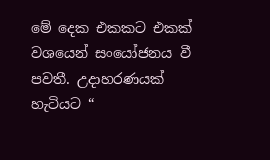මේ දෙක එකකට එකක් වශයෙන් සංයෝජනය වී පවතී. උදාහරණයක් හැටියට “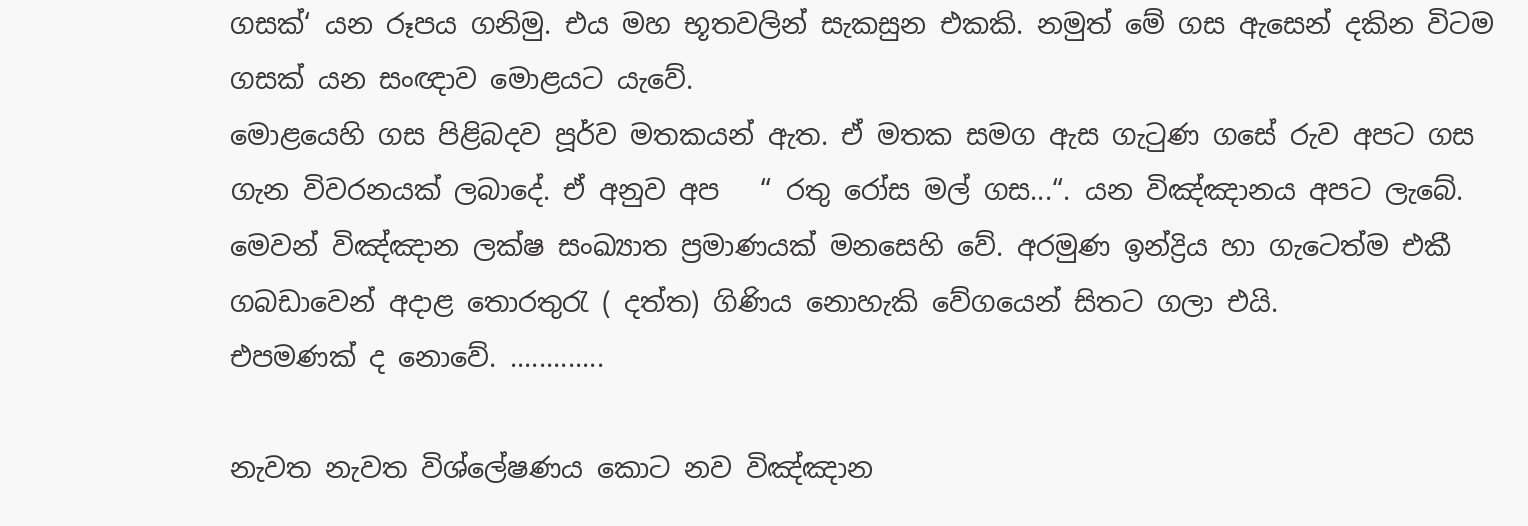ගසක්‘ යන රූපය ගනිමු. එය මහ භූතවලින් සැකසුන එකකි. නමුත් මේ ගස ඇසෙන් දකින විටම ගසක් යන සංඥාව මොළයට යැවේ.
මොළයෙහි ගස පිළිබදව පූර්ව මතකයන් ඇත. ඒ මතක සමග ඇස ගැටුණ ගසේ රුව අපට ගස ගැන විවරනයක් ලබාදේ. ඒ අනුව අප   “ රතු රෝස මල් ගස...“. යන විඤ්ඤානය අපට ලැබේ. මෙවන් විඤ්ඤාන ලක්ෂ සංඛ්‍යාත ප්‍රමාණයක් මනසෙහි වේ. අරමුණ ඉන්ද්‍රිය හා ගැටෙත්ම එකී ගබඩාවෙන් අදාළ තොරතුරැ ( දත්ත) ගිණිය නොහැකි වේගයෙන් සිතට ගලා එයි.
එපමණක් ද නොවේ. .............

නැවත නැවත විශ්ලේෂණය කොට නව විඤ්ඤාන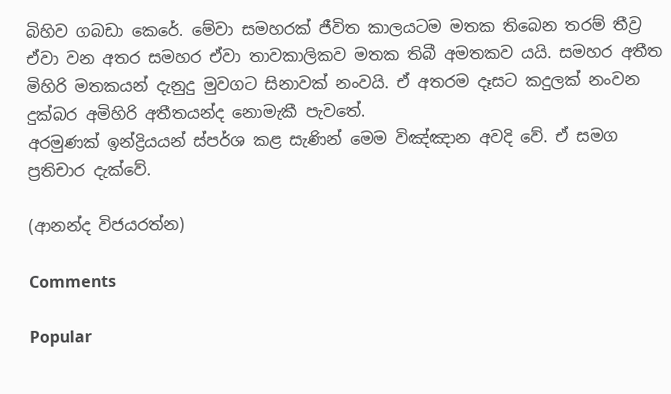බිහිව ගබඩා කෙරේ. මේවා සමහරක් ජීවිත කාලයටම මතක තිබෙන තරම් තීව්‍ර ඒවා වන අතර සමහර ඒවා තාවකාලිකව මතක තිබී අමතකව යයි. සමහර අතීත මිහිරි මතකයන් දැනුදු මුවගට සිනාවක් නංවයි. ඒ අතරම දෑසට කදුලක් නංවන දුක්බර අමිහිරි අතීතයන්ද නොමැකී පැවතේ.
අරමුණක් ඉන්ද්‍රියයන් ස්පර්ශ කළ සැණින් මෙම විඤ්ඤාන අවදි වේ. ඒ සමග ප්‍රතිචාර දැක්වේ.

(ආනන්ද විජයරත්න)

Comments

Popular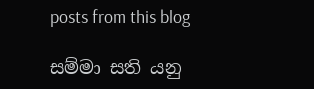posts from this blog

සම්මා සති යනු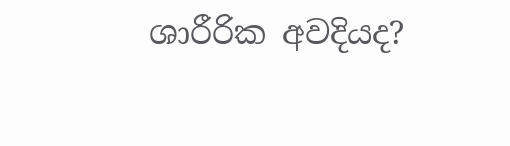ශාරීරික අවදියද?